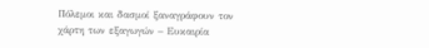Πόλεμοι και δασμοί ξαναγράφουν τον χάρτη των εξαγωγών – Ευκαιρία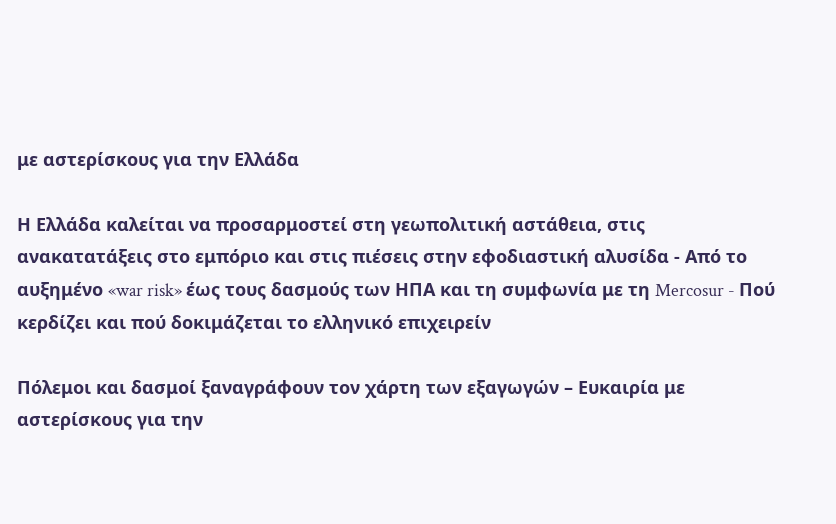με αστερίσκους για την Ελλάδα

Η Ελλάδα καλείται να προσαρμοστεί στη γεωπολιτική αστάθεια, στις ανακατατάξεις στο εμπόριο και στις πιέσεις στην εφοδιαστική αλυσίδα - Από το αυξημένο «war risk» έως τους δασμούς των ΗΠΑ και τη συμφωνία με τη Mercosur - Πού κερδίζει και πού δοκιμάζεται το ελληνικό επιχειρείν

Πόλεμοι και δασμοί ξαναγράφουν τον χάρτη των εξαγωγών – Ευκαιρία με αστερίσκους για την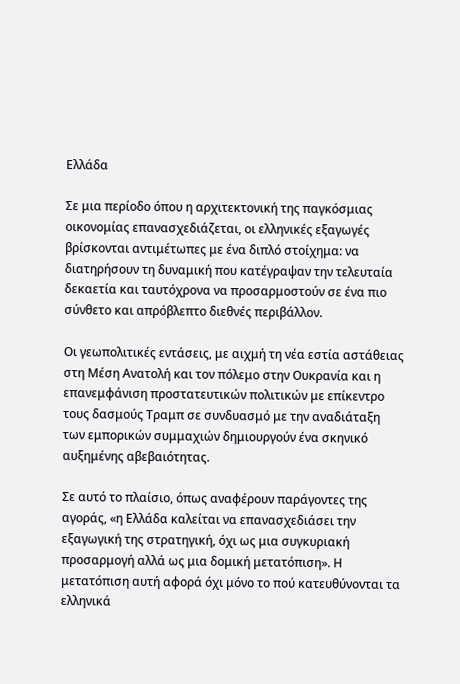Ελλάδα

Σε μια περίοδο όπου η αρχιτεκτονική της παγκόσμιας οικονομίας επανασχεδιάζεται, οι ελληνικές εξαγωγές βρίσκονται αντιμέτωπες με ένα διπλό στοίχημα: να διατηρήσουν τη δυναμική που κατέγραψαν την τελευταία δεκαετία και ταυτόχρονα να προσαρμοστούν σε ένα πιο σύνθετο και απρόβλεπτο διεθνές περιβάλλον.

Οι γεωπολιτικές εντάσεις, με αιχμή τη νέα εστία αστάθειας στη Μέση Ανατολή και τον πόλεμο στην Ουκρανία και η επανεμφάνιση προστατευτικών πολιτικών με επίκεντρο τους δασμούς Τραμπ σε συνδυασμό με την αναδιάταξη των εμπορικών συμμαχιών δημιουργούν ένα σκηνικό αυξημένης αβεβαιότητας.

Σε αυτό το πλαίσιο, όπως αναφέρουν παράγοντες της αγοράς, «η Ελλάδα καλείται να επανασχεδιάσει την εξαγωγική της στρατηγική, όχι ως μια συγκυριακή προσαρμογή αλλά ως μια δομική μετατόπιση». Η μετατόπιση αυτή αφορά όχι μόνο το πού κατευθύνονται τα ελληνικά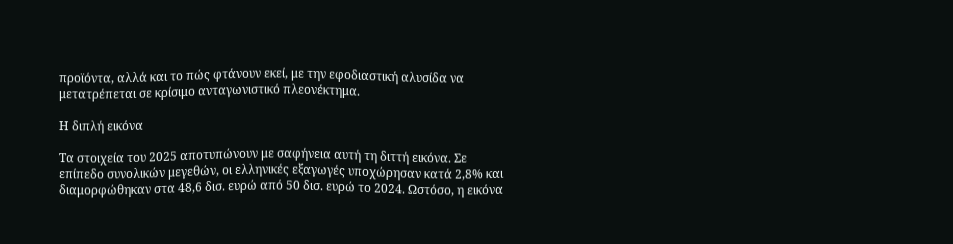προϊόντα, αλλά και το πώς φτάνουν εκεί, με την εφοδιαστική αλυσίδα να μετατρέπεται σε κρίσιμο ανταγωνιστικό πλεονέκτημα.

Η διπλή εικόνα

Τα στοιχεία του 2025 αποτυπώνουν με σαφήνεια αυτή τη διττή εικόνα. Σε επίπεδο συνολικών μεγεθών, οι ελληνικές εξαγωγές υποχώρησαν κατά 2,8% και διαμορφώθηκαν στα 48,6 δισ. ευρώ από 50 δισ. ευρώ το 2024. Ωστόσο, η εικόνα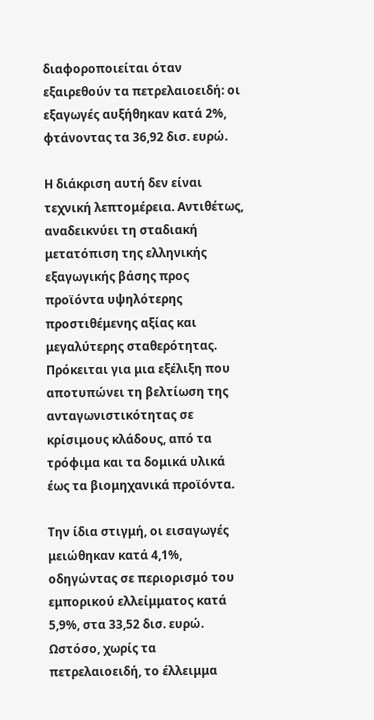διαφοροποιείται όταν εξαιρεθούν τα πετρελαιοειδή: οι εξαγωγές αυξήθηκαν κατά 2%, φτάνοντας τα 36,92 δισ. ευρώ.

Η διάκριση αυτή δεν είναι τεχνική λεπτομέρεια. Αντιθέτως, αναδεικνύει τη σταδιακή μετατόπιση της ελληνικής εξαγωγικής βάσης προς προϊόντα υψηλότερης προστιθέμενης αξίας και μεγαλύτερης σταθερότητας. Πρόκειται για μια εξέλιξη που αποτυπώνει τη βελτίωση της ανταγωνιστικότητας σε κρίσιμους κλάδους, από τα τρόφιμα και τα δομικά υλικά έως τα βιομηχανικά προϊόντα.

Την ίδια στιγμή, οι εισαγωγές μειώθηκαν κατά 4,1%, οδηγώντας σε περιορισμό του εμπορικού ελλείμματος κατά 5,9%, στα 33,52 δισ. ευρώ. Ωστόσο, χωρίς τα πετρελαιοειδή, το έλλειμμα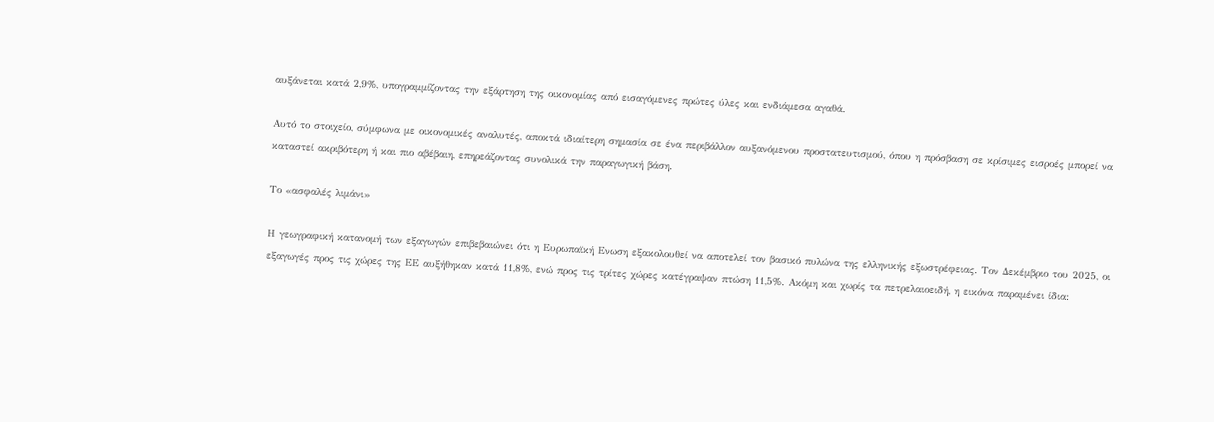αυξάνεται κατά 2,9%, υπογραμμίζοντας την εξάρτηση της οικονομίας από εισαγόμενες πρώτες ύλες και ενδιάμεσα αγαθά.

Αυτό το στοιχείο, σύμφωνα με οικονομικές αναλυτές, αποκτά ιδιαίτερη σημασία σε ένα περιβάλλον αυξανόμενου προστατευτισμού, όπου η πρόσβαση σε κρίσιμες εισροές μπορεί να καταστεί ακριβότερη ή και πιο αβέβαιη, επηρεάζοντας συνολικά την παραγωγική βάση.

Το «ασφαλές λιμάνι»

Η γεωγραφική κατανομή των εξαγωγών επιβεβαιώνει ότι η Ευρωπαϊκή Ενωση εξακολουθεί να αποτελεί τον βασικό πυλώνα της ελληνικής εξωστρέφειας. Τον Δεκέμβριο του 2025, οι εξαγωγές προς τις χώρες της ΕΕ αυξήθηκαν κατά 11,8%, ενώ προς τις τρίτες χώρες κατέγραψαν πτώση 11,5%. Ακόμη και χωρίς τα πετρελαιοειδή, η εικόνα παραμένει ίδια: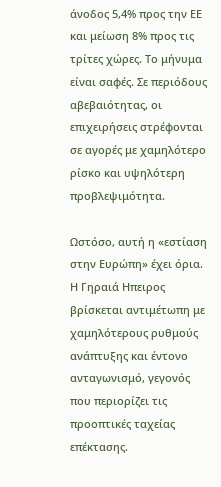άνοδος 5,4% προς την ΕΕ και μείωση 8% προς τις τρίτες χώρες. Το μήνυμα είναι σαφές. Σε περιόδους αβεβαιότητας, οι επιχειρήσεις στρέφονται σε αγορές με χαμηλότερο ρίσκο και υψηλότερη προβλεψιμότητα.

Ωστόσο, αυτή η «εστίαση στην Ευρώπη» έχει όρια. Η Γηραιά Ηπειρος βρίσκεται αντιμέτωπη με χαμηλότερους ρυθμούς ανάπτυξης και έντονο ανταγωνισμό, γεγονός που περιορίζει τις προοπτικές ταχείας επέκτασης.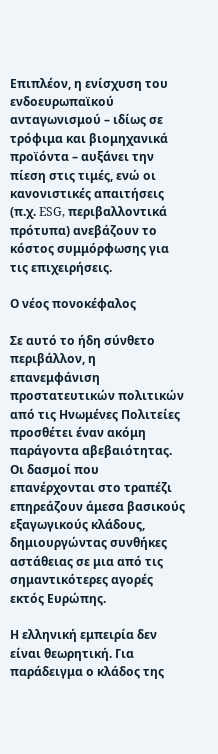Επιπλέον, η ενίσχυση του ενδοευρωπαϊκού ανταγωνισμού – ιδίως σε τρόφιμα και βιομηχανικά προϊόντα – αυξάνει την πίεση στις τιμές, ενώ οι κανονιστικές απαιτήσεις (π.χ. ESG, περιβαλλοντικά πρότυπα) ανεβάζουν το κόστος συμμόρφωσης για τις επιχειρήσεις.

Ο νέος πονοκέφαλος

Σε αυτό το ήδη σύνθετο περιβάλλον, η επανεμφάνιση προστατευτικών πολιτικών από τις Ηνωμένες Πολιτείες προσθέτει έναν ακόμη παράγοντα αβεβαιότητας. Οι δασμοί που επανέρχονται στο τραπέζι επηρεάζουν άμεσα βασικούς εξαγωγικούς κλάδους, δημιουργώντας συνθήκες αστάθειας σε μια από τις σημαντικότερες αγορές εκτός Ευρώπης.

Η ελληνική εμπειρία δεν είναι θεωρητική. Για παράδειγμα ο κλάδος της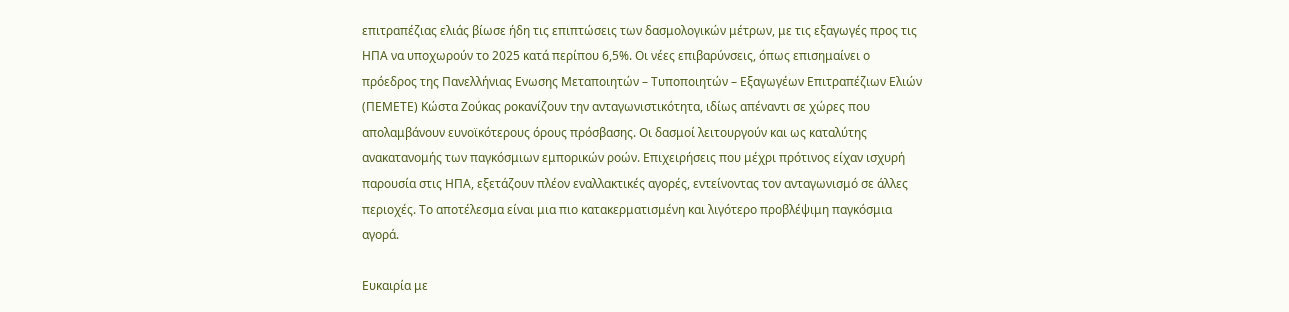επιτραπέζιας ελιάς βίωσε ήδη τις επιπτώσεις των δασμολογικών μέτρων, με τις εξαγωγές προς τις ΗΠΑ να υποχωρούν το 2025 κατά περίπου 6,5%. Οι νέες επιβαρύνσεις, όπως επισημαίνει ο πρόεδρος της Πανελλήνιας Ενωσης Μεταποιητών – Τυποποιητών – Εξαγωγέων Επιτραπέζιων Ελιών (ΠΕΜΕΤΕ) Κώστα Ζούκας ροκανίζουν την ανταγωνιστικότητα, ιδίως απέναντι σε χώρες που απολαμβάνουν ευνοϊκότερους όρους πρόσβασης. Οι δασμοί λειτουργούν και ως καταλύτης ανακατανομής των παγκόσμιων εμπορικών ροών. Επιχειρήσεις που μέχρι πρότινος είχαν ισχυρή παρουσία στις ΗΠΑ, εξετάζουν πλέον εναλλακτικές αγορές, εντείνοντας τον ανταγωνισμό σε άλλες περιοχές. Το αποτέλεσμα είναι μια πιο κατακερματισμένη και λιγότερο προβλέψιμη παγκόσμια αγορά.

Ευκαιρία με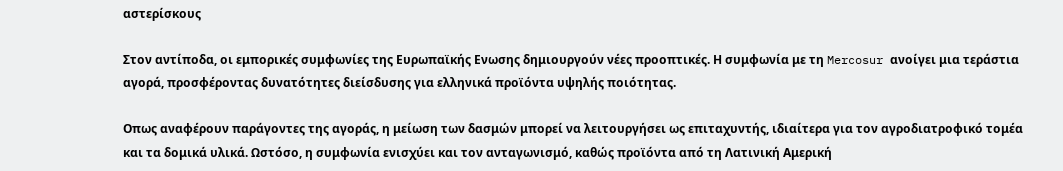αστερίσκους

Στον αντίποδα, οι εμπορικές συμφωνίες της Ευρωπαϊκής Ενωσης δημιουργούν νέες προοπτικές. Η συμφωνία με τη Mercosur ανοίγει μια τεράστια αγορά, προσφέροντας δυνατότητες διείσδυσης για ελληνικά προϊόντα υψηλής ποιότητας.

Οπως αναφέρουν παράγοντες της αγοράς, η μείωση των δασμών μπορεί να λειτουργήσει ως επιταχυντής, ιδιαίτερα για τον αγροδιατροφικό τομέα και τα δομικά υλικά. Ωστόσο, η συμφωνία ενισχύει και τον ανταγωνισμό, καθώς προϊόντα από τη Λατινική Αμερική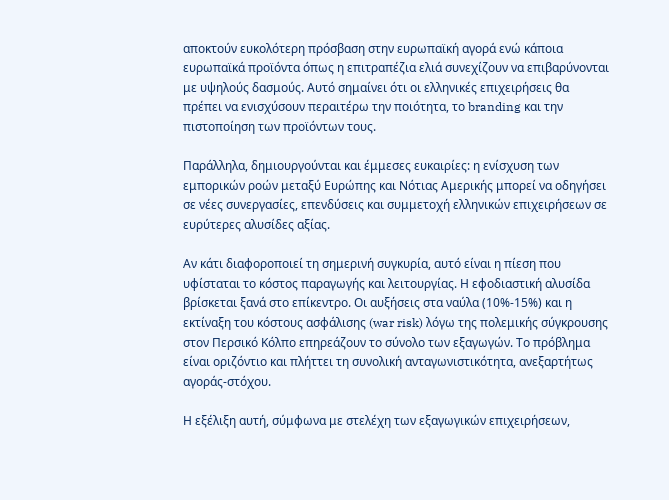αποκτούν ευκολότερη πρόσβαση στην ευρωπαϊκή αγορά ενώ κάποια ευρωπαϊκά προϊόντα όπως η επιτραπέζια ελιά συνεχίζουν να επιβαρύνονται με υψηλούς δασμούς. Αυτό σημαίνει ότι οι ελληνικές επιχειρήσεις θα πρέπει να ενισχύσουν περαιτέρω την ποιότητα, το branding και την πιστοποίηση των προϊόντων τους.

Παράλληλα, δημιουργούνται και έμμεσες ευκαιρίες: η ενίσχυση των εμπορικών ροών μεταξύ Ευρώπης και Νότιας Αμερικής μπορεί να οδηγήσει σε νέες συνεργασίες, επενδύσεις και συμμετοχή ελληνικών επιχειρήσεων σε ευρύτερες αλυσίδες αξίας.

Αν κάτι διαφοροποιεί τη σημερινή συγκυρία, αυτό είναι η πίεση που υφίσταται το κόστος παραγωγής και λειτουργίας. Η εφοδιαστική αλυσίδα βρίσκεται ξανά στο επίκεντρο. Οι αυξήσεις στα ναύλα (10%-15%) και η εκτίναξη του κόστους ασφάλισης (war risk) λόγω της πολεμικής σύγκρουσης στον Περσικό Κόλπο επηρεάζουν το σύνολο των εξαγωγών. Το πρόβλημα είναι οριζόντιο και πλήττει τη συνολική ανταγωνιστικότητα, ανεξαρτήτως αγοράς-στόχου.

Η εξέλιξη αυτή, σύμφωνα με στελέχη των εξαγωγικών επιχειρήσεων,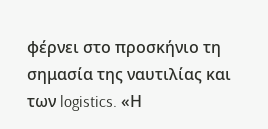φέρνει στο προσκήνιο τη σημασία της ναυτιλίας και των logistics. «Η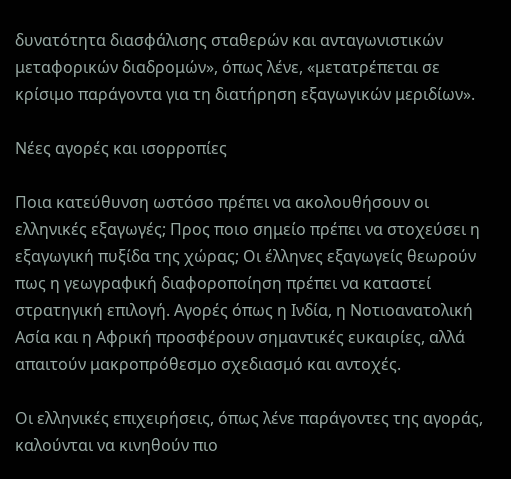δυνατότητα διασφάλισης σταθερών και ανταγωνιστικών μεταφορικών διαδρομών», όπως λένε, «μετατρέπεται σε κρίσιμο παράγοντα για τη διατήρηση εξαγωγικών μεριδίων».

Νέες αγορές και ισορροπίες

Ποια κατεύθυνση ωστόσο πρέπει να ακολουθήσουν οι ελληνικές εξαγωγές; Προς ποιο σημείο πρέπει να στοχεύσει η εξαγωγική πυξίδα της χώρας; Οι έλληνες εξαγωγείς θεωρούν πως η γεωγραφική διαφοροποίηση πρέπει να καταστεί στρατηγική επιλογή. Αγορές όπως η Ινδία, η Νοτιοανατολική Ασία και η Αφρική προσφέρουν σημαντικές ευκαιρίες, αλλά απαιτούν μακροπρόθεσμο σχεδιασμό και αντοχές.

Οι ελληνικές επιχειρήσεις, όπως λένε παράγοντες της αγοράς, καλούνται να κινηθούν πιο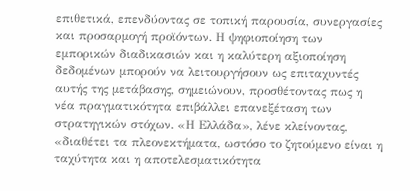επιθετικά, επενδύοντας σε τοπική παρουσία, συνεργασίες και προσαρμογή προϊόντων. Η ψηφιοποίηση των εμπορικών διαδικασιών και η καλύτερη αξιοποίηση δεδομένων μπορούν να λειτουργήσουν ως επιταχυντές αυτής της μετάβασης, σημειώνουν, προσθέτοντας πως η νέα πραγματικότητα επιβάλλει επανεξέταση των στρατηγικών στόχων. «Η Ελλάδα», λένε κλείνοντας, «διαθέτει τα πλεονεκτήματα, ωστόσο το ζητούμενο είναι η ταχύτητα και η αποτελεσματικότητα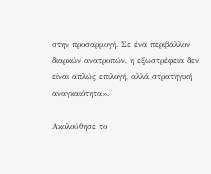στην προσαρμογή. Σε ένα περιβάλλον διαρκών ανατροπών, η εξωστρέφεια δεν είναι απλώς επιλογή, αλλά στρατηγική αναγκαιότητα».

Ακολούθησε το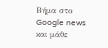Βήμα στο Google news και μάθε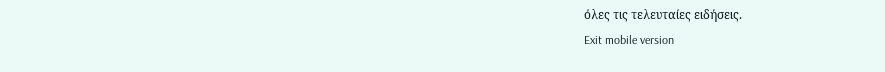όλες τις τελευταίες ειδήσεις.
Exit mobile version